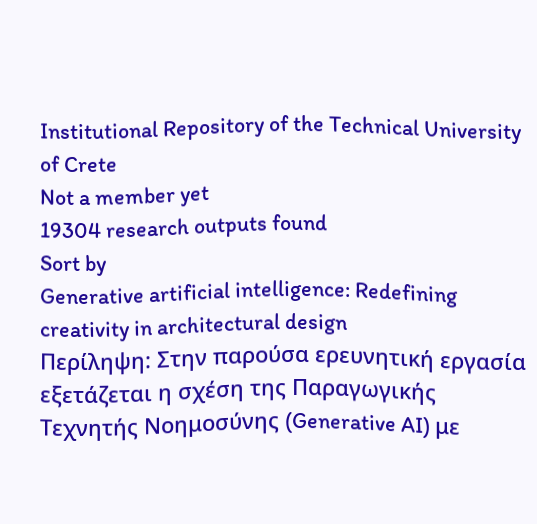Institutional Repository of the Technical University of Crete
Not a member yet
19304 research outputs found
Sort by
Generative artificial intelligence: Redefining creativity in architectural design
Περίληψη: Στην παρούσα ερευνητική εργασία εξετάζεται η σχέση της Παραγωγικής Τεχνητής Νοημοσύνης (Generative AI) με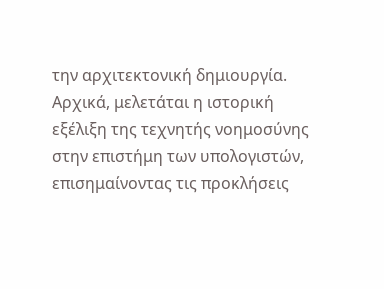την αρχιτεκτονική δημιουργία. Αρχικά, μελετάται η ιστορική εξέλιξη της τεχνητής νοημοσύνης στην επιστήμη των υπολογιστών, επισημαίνοντας τις προκλήσεις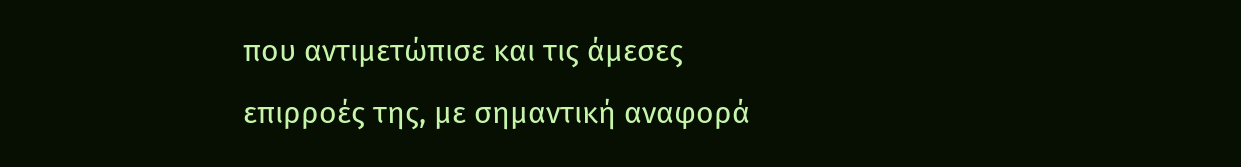που αντιμετώπισε και τις άμεσες επιρροές της, με σημαντική αναφορά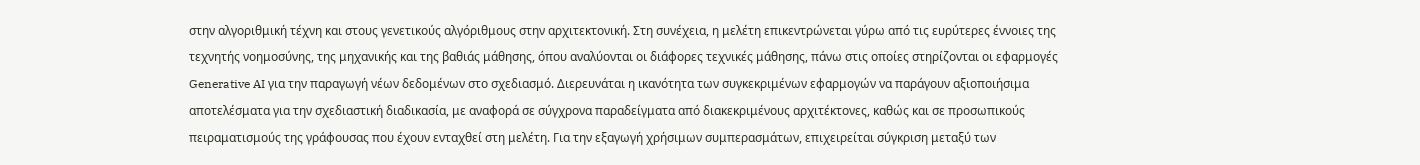στην αλγοριθμική τέχνη και στους γενετικούς αλγόριθμους στην αρχιτεκτονική. Στη συνέχεια, η μελέτη επικεντρώνεται γύρω από τις ευρύτερες έννοιες της τεχνητής νοημοσύνης, της μηχανικής και της βαθιάς μάθησης, όπου αναλύονται οι διάφορες τεχνικές μάθησης, πάνω στις οποίες στηρίζονται οι εφαρμογές Generative AI για την παραγωγή νέων δεδομένων στο σχεδιασμό. Διερευνάται η ικανότητα των συγκεκριμένων εφαρμογών να παράγουν αξιοποιήσιμα αποτελέσματα για την σχεδιαστική διαδικασία, με αναφορά σε σύγχρονα παραδείγματα από διακεκριμένους αρχιτέκτονες, καθώς και σε προσωπικούς πειραματισμούς της γράφουσας που έχουν ενταχθεί στη μελέτη. Για την εξαγωγή χρήσιμων συμπερασμάτων, επιχειρείται σύγκριση μεταξύ των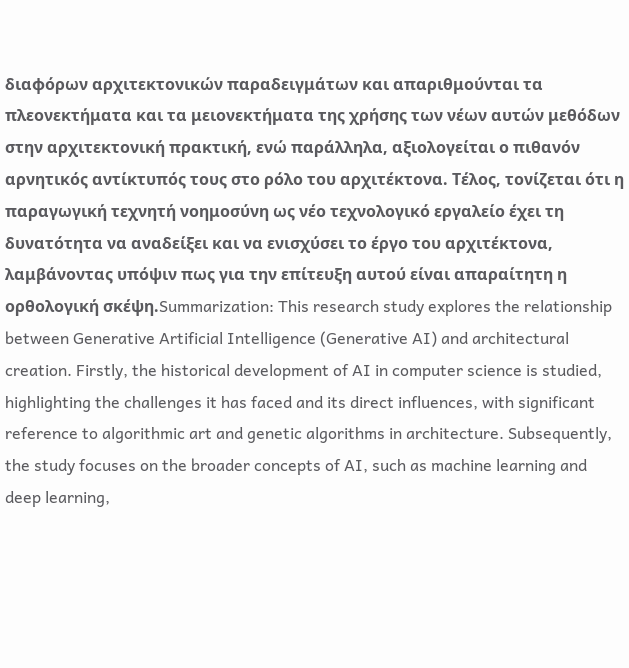διαφόρων αρχιτεκτονικών παραδειγμάτων και απαριθμούνται τα πλεονεκτήματα και τα μειονεκτήματα της χρήσης των νέων αυτών μεθόδων στην αρχιτεκτονική πρακτική, ενώ παράλληλα, αξιολογείται ο πιθανόν αρνητικός αντίκτυπός τους στο ρόλο του αρχιτέκτονα. Τέλος, τονίζεται ότι η παραγωγική τεχνητή νοημοσύνη ως νέο τεχνολογικό εργαλείο έχει τη δυνατότητα να αναδείξει και να ενισχύσει το έργο του αρχιτέκτονα, λαμβάνοντας υπόψιν πως για την επίτευξη αυτού είναι απαραίτητη η ορθολογική σκέψη.Summarization: This research study explores the relationship between Generative Artificial Intelligence (Generative AI) and architectural creation. Firstly, the historical development of AI in computer science is studied, highlighting the challenges it has faced and its direct influences, with significant reference to algorithmic art and genetic algorithms in architecture. Subsequently, the study focuses on the broader concepts of AI, such as machine learning and deep learning,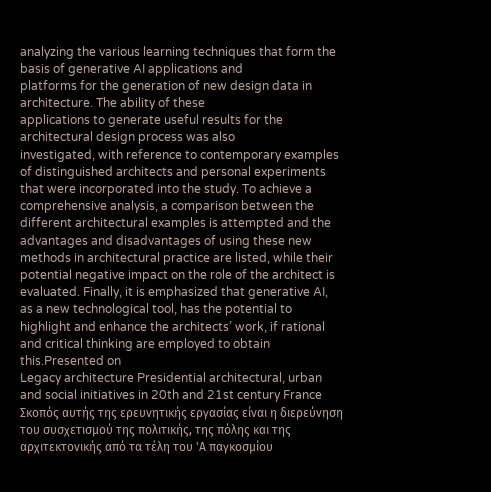analyzing the various learning techniques that form the basis of generative AI applications and
platforms for the generation of new design data in architecture. The ability of these
applications to generate useful results for the architectural design process was also
investigated, with reference to contemporary examples of distinguished architects and personal experiments that were incorporated into the study. To achieve a comprehensive analysis, a comparison between the different architectural examples is attempted and the advantages and disadvantages of using these new methods in architectural practice are listed, while their potential negative impact on the role of the architect is evaluated. Finally, it is emphasized that generative AI, as a new technological tool, has the potential to highlight and enhance the architects’ work, if rational and critical thinking are employed to obtain this.Presented on
Legacy architecture Presidential architectural, urban and social initiatives in 20th and 21st century France
Σκοπός αυτής της ερευνητικής εργασίας είναι η διερεύνηση του συσχετισμού της πολιτικής, της πόλης και της αρχιτεκτονικής από τα τέλη του 'Α παγκοσμίου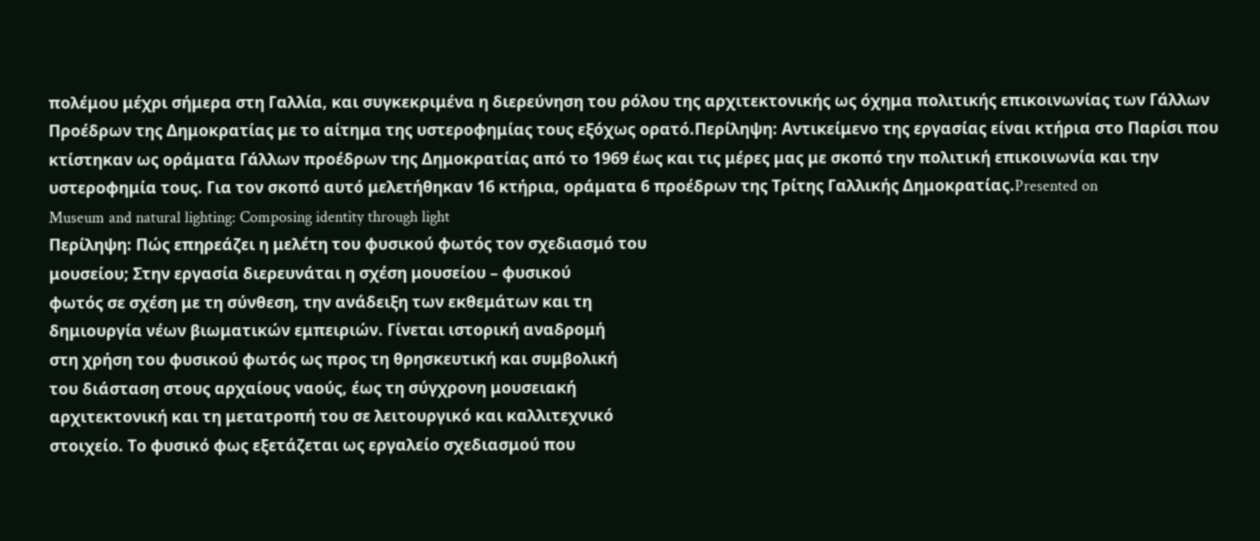πολέμου μέχρι σήμερα στη Γαλλία, και συγκεκριμένα η διερεύνηση του ρόλου της αρχιτεκτονικής ως όχημα πολιτικής επικοινωνίας των Γάλλων Προέδρων της Δημοκρατίας με το αίτημα της υστεροφημίας τους εξόχως ορατό.Περίληψη: Αντικείμενο της εργασίας είναι κτήρια στο Παρίσι που κτίστηκαν ως οράματα Γάλλων προέδρων της Δημοκρατίας από το 1969 έως και τις μέρες μας με σκοπό την πολιτική επικοινωνία και την υστεροφημία τους. Για τον σκοπό αυτό μελετήθηκαν 16 κτήρια, οράματα 6 προέδρων της Τρίτης Γαλλικής Δημοκρατίας.Presented on
Museum and natural lighting: Composing identity through light
Περίληψη: Πώς επηρεάζει η μελέτη του φυσικού φωτός τον σχεδιασμό του
μουσείου; Στην εργασία διερευνάται η σχέση μουσείου – φυσικού
φωτός σε σχέση με τη σύνθεση, την ανάδειξη των εκθεμάτων και τη
δημιουργία νέων βιωματικών εμπειριών. Γίνεται ιστορική αναδρομή
στη χρήση του φυσικού φωτός ως προς τη θρησκευτική και συμβολική
του διάσταση στους αρχαίους ναούς, έως τη σύγχρονη μουσειακή
αρχιτεκτονική και τη μετατροπή του σε λειτουργικό και καλλιτεχνικό
στοιχείο. Το φυσικό φως εξετάζεται ως εργαλείο σχεδιασμού που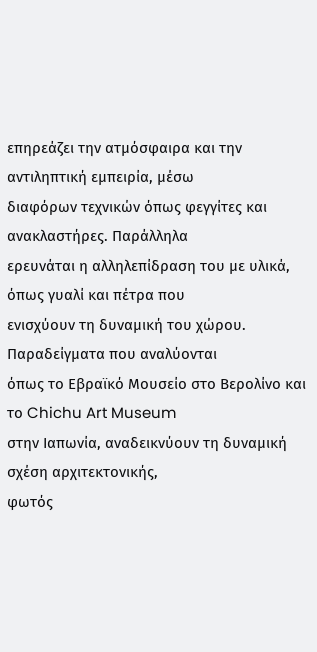επηρεάζει την ατμόσφαιρα και την αντιληπτική εμπειρία, μέσω
διαφόρων τεχνικών όπως φεγγίτες και ανακλαστήρες. Παράλληλα
ερευνάται η αλληλεπίδραση του με υλικά, όπως γυαλί και πέτρα που
ενισχύουν τη δυναμική του χώρου. Παραδείγματα που αναλύονται
όπως το Εβραϊκό Μουσείο στο Βερολίνο και το Chichu Art Museum
στην Ιαπωνία, αναδεικνύουν τη δυναμική σχέση αρχιτεκτονικής,
φωτός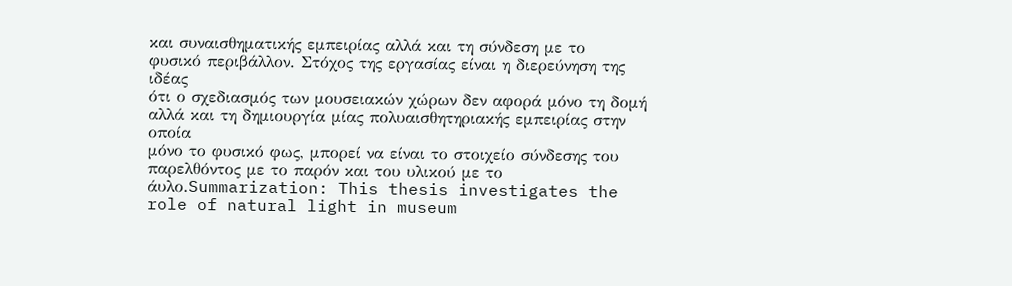και συναισθηματικής εμπειρίας αλλά και τη σύνδεση με το
φυσικό περιβάλλον. Στόχος της εργασίας είναι η διερεύνηση της ιδέας
ότι ο σχεδιασμός των μουσειακών χώρων δεν αφορά μόνο τη δομή
αλλά και τη δημιουργία μίας πολυαισθητηριακής εμπειρίας στην οποία
μόνο το φυσικό φως, μπορεί να είναι το στοιχείο σύνδεσης του
παρελθόντος με το παρόν και του υλικού με το άυλο.Summarization: This thesis investigates the role of natural light in museum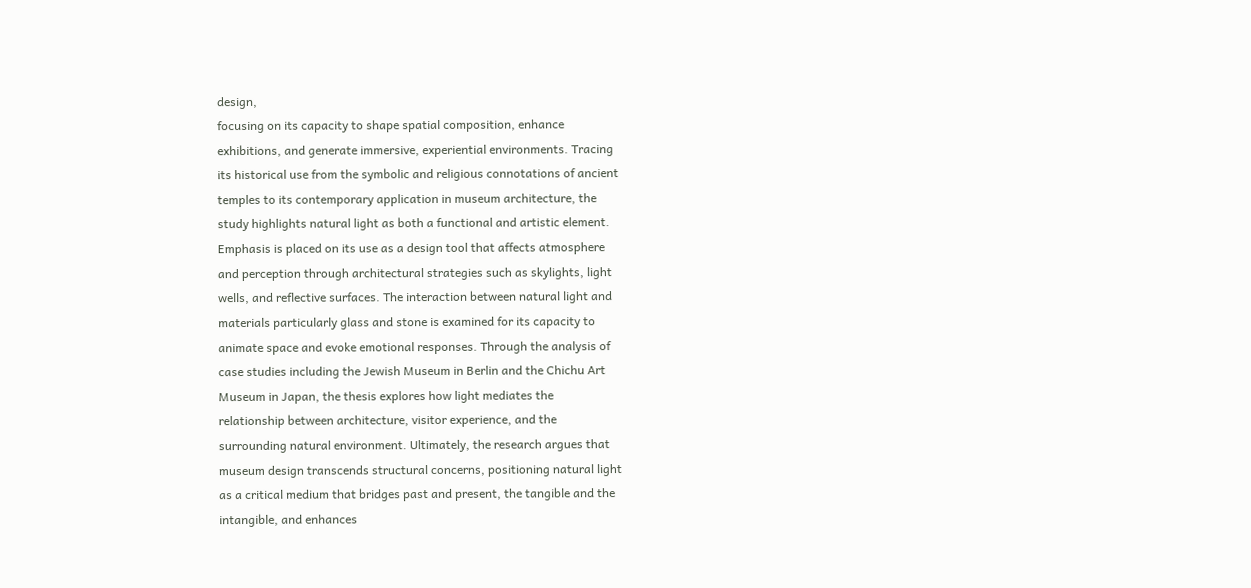design,
focusing on its capacity to shape spatial composition, enhance
exhibitions, and generate immersive, experiential environments. Tracing
its historical use from the symbolic and religious connotations of ancient
temples to its contemporary application in museum architecture, the
study highlights natural light as both a functional and artistic element.
Emphasis is placed on its use as a design tool that affects atmosphere
and perception through architectural strategies such as skylights, light
wells, and reflective surfaces. The interaction between natural light and
materials particularly glass and stone is examined for its capacity to
animate space and evoke emotional responses. Through the analysis of
case studies including the Jewish Museum in Berlin and the Chichu Art
Museum in Japan, the thesis explores how light mediates the
relationship between architecture, visitor experience, and the
surrounding natural environment. Ultimately, the research argues that
museum design transcends structural concerns, positioning natural light
as a critical medium that bridges past and present, the tangible and the
intangible, and enhances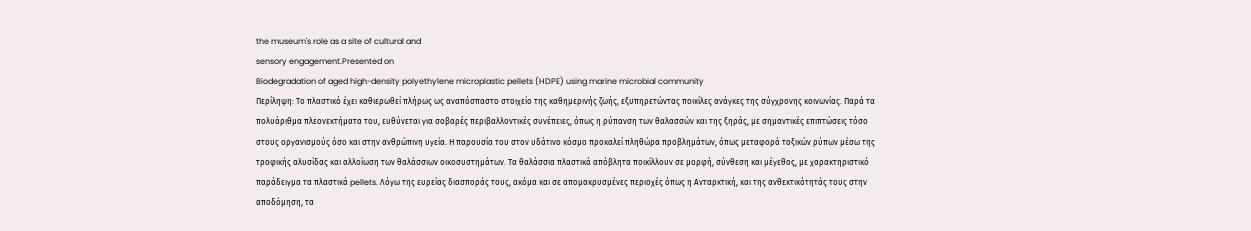the museum's role as a site of cultural and
sensory engagement.Presented on
Biodegradation of aged high-density polyethylene microplastic pellets (HDPE) using marine microbial community
Περίληψη: Το πλαστικό έχει καθιερωθεί πλήρως ως αναπόσπαστο στοιχείο της καθημερινής ζωής, εξυπηρετώντας ποικίλες ανάγκες της σύγχρονης κοινωνίας. Παρά τα πολυάριθμα πλεονεκτήματα του, ευθύνεται για σοβαρές περιβαλλοντικές συνέπειες, όπως η ρύπανση των θαλασσών και της ξηράς, με σημαντικές επιπτώσεις τόσο στους οργανισμούς όσο και στην ανθρώπινη υγεία. Η παρουσία του στον υδάτινο κόσμο προκαλεί πληθώρα προβλημάτων, όπως μεταφορά τοξικών ρύπων μέσω της τροφικής αλυσίδας και αλλοίωση των θαλάσσιων οικοσυστημάτων. Τα θαλάσσια πλαστικά απόβλητα ποικίλλουν σε μορφή, σύνθεση και μέγεθος, με χαρακτηριστικό παράδειγμα τα πλαστικά pellets. Λόγω της ευρείας διασποράς τους, ακόμα και σε απομακρυσμένες περιοχές όπως η Ανταρκτική, και της ανθεκτικότητάς τους στην αποδόμηση, τα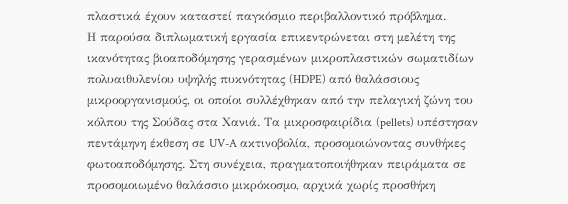πλαστικά έχουν καταστεί παγκόσμιο περιβαλλοντικό πρόβλημα.
Η παρούσα διπλωματική εργασία επικεντρώνεται στη μελέτη της ικανότητας βιοαποδόμησης γερασμένων μικροπλαστικών σωματιδίων πολυαιθυλενίου υψηλής πυκνότητας (HDPE) από θαλάσσιους μικροοργανισμούς, οι οποίοι συλλέχθηκαν από την πελαγική ζώνη του κόλπου της Σούδας στα Χανιά. Τα μικροσφαιρίδια (pellets) υπέστησαν πεντάμηνη έκθεση σε UV-A ακτινοβολία, προσομοιώνοντας συνθήκες φωτοαποδόμησης. Στη συνέχεια, πραγματοποιήθηκαν πειράματα σε προσομοιωμένο θαλάσσιο μικρόκοσμο, αρχικά χωρίς προσθήκη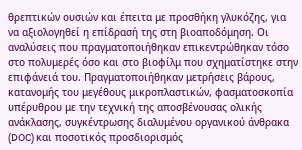θρεπτικών ουσιών και έπειτα με προσθήκη γλυκόζης, για να αξιολογηθεί η επίδρασή της στη βιοαποδόμηση. Οι αναλύσεις που πραγματοποιήθηκαν επικεντρώθηκαν τόσο στο πολυμερές όσο και στο βιοφίλμ που σχηματίστηκε στην επιφάνειά του. Πραγματοποιήθηκαν μετρήσεις βάρους, κατανομής του μεγέθους μικροπλαστικών, φασματοσκοπία υπέρυθρου με την τεχνική της αποσβένουσας ολικής ανάκλασης, συγκέντρωσης διαλυμένου οργανικού άνθρακα (DOC) και ποσοτικός προσδιορισμός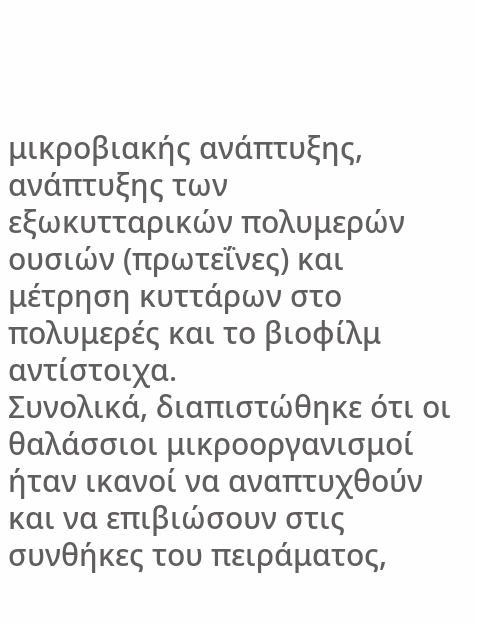μικροβιακής ανάπτυξης, ανάπτυξης των εξωκυτταρικών πολυμερών ουσιών (πρωτεΐνες) και μέτρηση κυττάρων στο πολυμερές και το βιοφίλμ αντίστοιχα.
Συνολικά, διαπιστώθηκε ότι οι θαλάσσιοι μικροοργανισμοί ήταν ικανοί να αναπτυχθούν και να επιβιώσουν στις συνθήκες του πειράματος,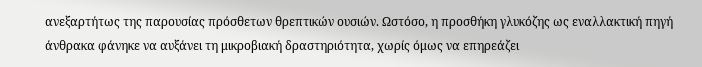ανεξαρτήτως της παρουσίας πρόσθετων θρεπτικών ουσιών. Ωστόσο, η προσθήκη γλυκόζης ως εναλλακτική πηγή άνθρακα φάνηκε να αυξάνει τη μικροβιακή δραστηριότητα, χωρίς όμως να επηρεάζει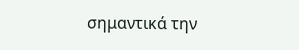σημαντικά την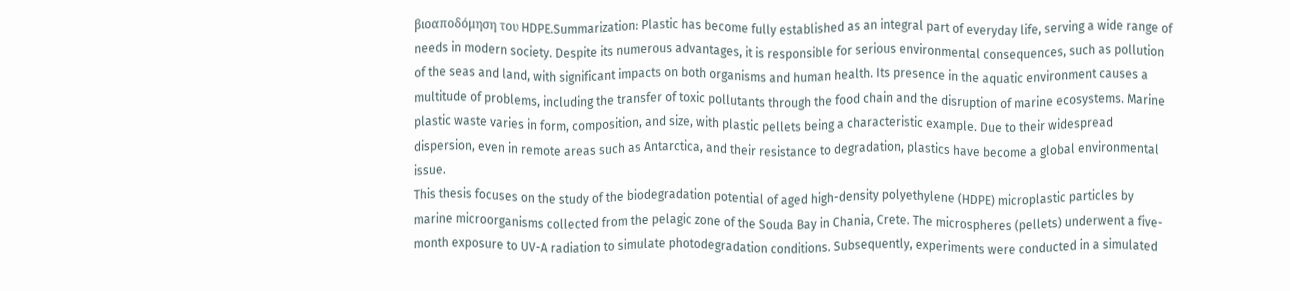βιοαποδόμηση του HDPE.Summarization: Plastic has become fully established as an integral part of everyday life, serving a wide range of needs in modern society. Despite its numerous advantages, it is responsible for serious environmental consequences, such as pollution of the seas and land, with significant impacts on both organisms and human health. Its presence in the aquatic environment causes a multitude of problems, including the transfer of toxic pollutants through the food chain and the disruption of marine ecosystems. Marine plastic waste varies in form, composition, and size, with plastic pellets being a characteristic example. Due to their widespread dispersion, even in remote areas such as Antarctica, and their resistance to degradation, plastics have become a global environmental issue.
This thesis focuses on the study of the biodegradation potential of aged high-density polyethylene (HDPE) microplastic particles by marine microorganisms collected from the pelagic zone of the Souda Bay in Chania, Crete. The microspheres (pellets) underwent a five-month exposure to UV-A radiation to simulate photodegradation conditions. Subsequently, experiments were conducted in a simulated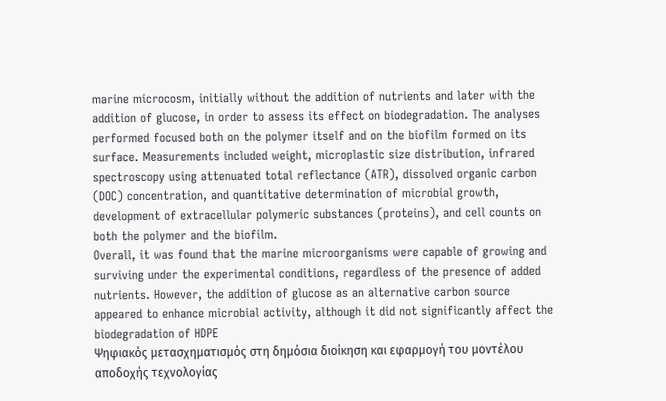marine microcosm, initially without the addition of nutrients and later with the addition of glucose, in order to assess its effect on biodegradation. The analyses performed focused both on the polymer itself and on the biofilm formed on its surface. Measurements included weight, microplastic size distribution, infrared spectroscopy using attenuated total reflectance (ATR), dissolved organic carbon (DOC) concentration, and quantitative determination of microbial growth, development of extracellular polymeric substances (proteins), and cell counts on both the polymer and the biofilm.
Overall, it was found that the marine microorganisms were capable of growing and surviving under the experimental conditions, regardless of the presence of added nutrients. However, the addition of glucose as an alternative carbon source appeared to enhance microbial activity, although it did not significantly affect the biodegradation of HDPE
Ψηφιακός μετασχηματισμός στη δημόσια διοίκηση και εφαρμογή του μοντέλου αποδοχής τεχνολογίας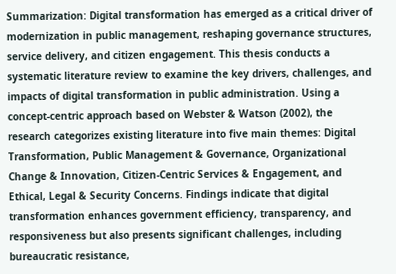Summarization: Digital transformation has emerged as a critical driver of modernization in public management, reshaping governance structures, service delivery, and citizen engagement. This thesis conducts a systematic literature review to examine the key drivers, challenges, and impacts of digital transformation in public administration. Using a concept-centric approach based on Webster & Watson (2002), the research categorizes existing literature into five main themes: Digital Transformation, Public Management & Governance, Organizational Change & Innovation, Citizen-Centric Services & Engagement, and Ethical, Legal & Security Concerns. Findings indicate that digital transformation enhances government efficiency, transparency, and responsiveness but also presents significant challenges, including bureaucratic resistance,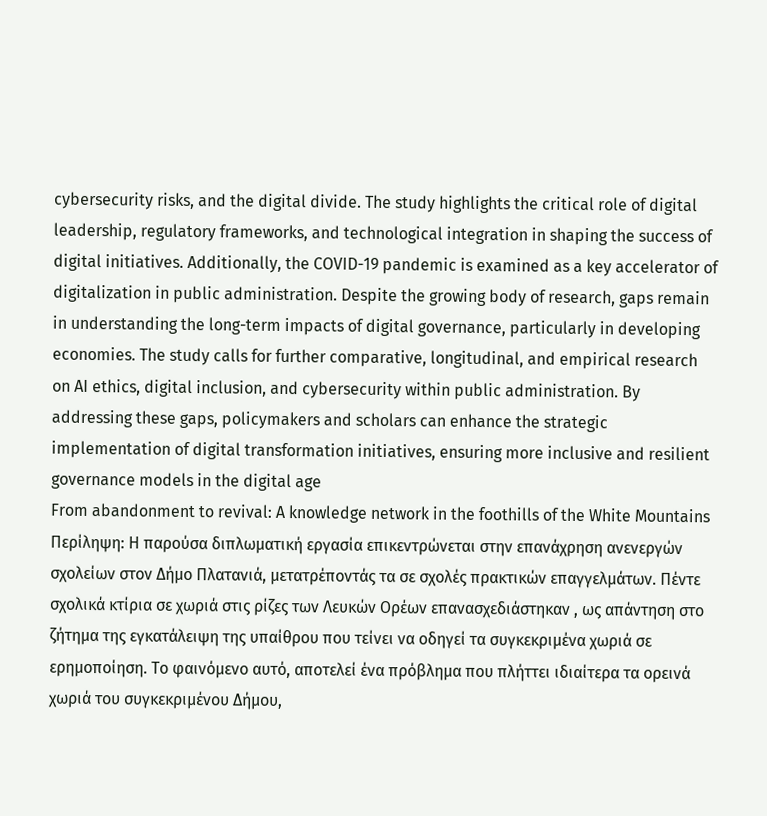cybersecurity risks, and the digital divide. The study highlights the critical role of digital leadership, regulatory frameworks, and technological integration in shaping the success of digital initiatives. Additionally, the COVID-19 pandemic is examined as a key accelerator of digitalization in public administration. Despite the growing body of research, gaps remain in understanding the long-term impacts of digital governance, particularly in developing economies. The study calls for further comparative, longitudinal, and empirical research on AI ethics, digital inclusion, and cybersecurity within public administration. By addressing these gaps, policymakers and scholars can enhance the strategic implementation of digital transformation initiatives, ensuring more inclusive and resilient governance models in the digital age
From abandonment to revival: A knowledge network in the foothills of the White Mountains
Περίληψη: Η παρούσα διπλωματική εργασία επικεντρώνεται στην επανάχρηση ανενεργών σχολείων στον Δήμο Πλατανιά, μετατρέποντάς τα σε σχολές πρακτικών επαγγελμάτων. Πέντε σχολικά κτίρια σε χωριά στις ρίζες των Λευκών Ορέων επανασχεδιάστηκαν , ως απάντηση στο ζήτημα της εγκατάλειψη της υπαίθρου που τείνει να οδηγεί τα συγκεκριμένα χωριά σε ερημοποίηση. Το φαινόμενο αυτό, αποτελεί ένα πρόβλημα που πλήττει ιδιαίτερα τα ορεινά χωριά του συγκεκριμένου Δήμου,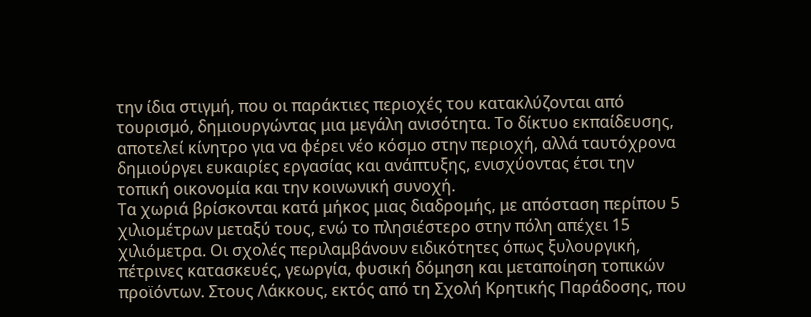την ίδια στιγμή, που οι παράκτιες περιοχές του κατακλύζονται από τουρισμό, δημιουργώντας μια μεγάλη ανισότητα. Το δίκτυο εκπαίδευσης, αποτελεί κίνητρο για να φέρει νέο κόσμο στην περιοχή, αλλά ταυτόχρονα δημιούργει ευκαιρίες εργασίας και ανάπτυξης, ενισχύοντας έτσι την τοπική οικονομία και την κοινωνική συνοχή.
Τα χωριά βρίσκονται κατά μήκος μιας διαδρομής, με απόσταση περίπου 5 χιλιομέτρων μεταξύ τους, ενώ το πλησιέστερο στην πόλη απέχει 15 χιλιόμετρα. Οι σχολές περιλαμβάνουν ειδικότητες όπως ξυλουργική, πέτρινες κατασκευές, γεωργία, φυσική δόμηση και μεταποίηση τοπικών προϊόντων. Στους Λάκκους, εκτός από τη Σχολή Κρητικής Παράδοσης, που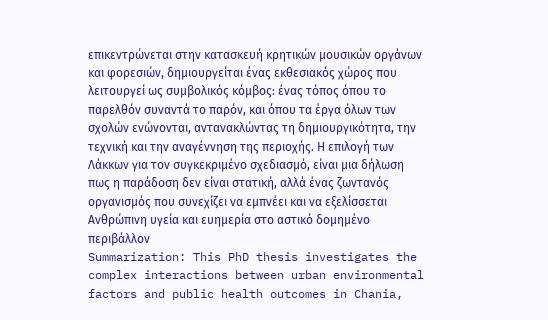επικεντρώνεται στην κατασκευή κρητικών μουσικών οργάνων και φορεσιών, δημιουργείται ένας εκθεσιακός χώρος που λειτουργεί ως συμβολικός κόμβος: ένας τόπος όπου το παρελθόν συναντά το παρόν, και όπου τα έργα όλων των σχολών ενώνονται, αντανακλώντας τη δημιουργικότητα, την τεχνική και την αναγέννηση της περιοχής. Η επιλογή των Λάκκων για τον συγκεκριμένο σχεδιασμό, είναι μια δήλωση πως η παράδοση δεν είναι στατική, αλλά ένας ζωντανός οργανισμός που συνεχίζει να εμπνέει και να εξελίσσεται
Ανθρώπινη υγεία και ευημερία στο αστικό δομημένο περιβάλλον
Summarization: This PhD thesis investigates the complex interactions between urban environmental factors and public health outcomes in Chania,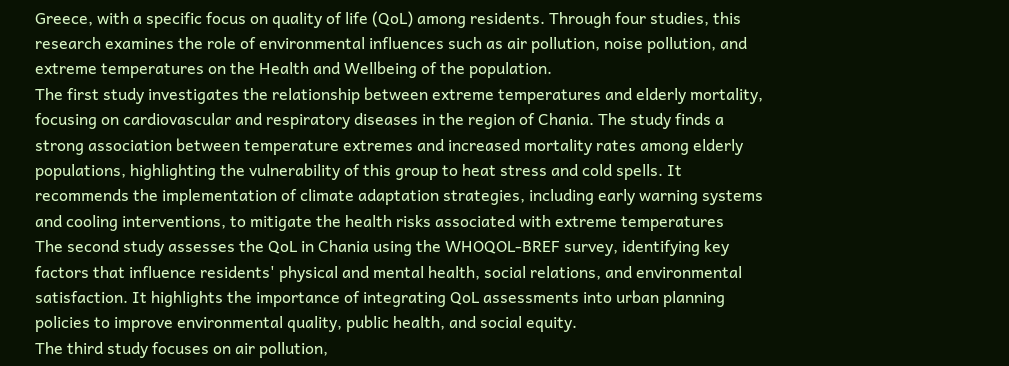Greece, with a specific focus on quality of life (QoL) among residents. Through four studies, this research examines the role of environmental influences such as air pollution, noise pollution, and extreme temperatures on the Health and Wellbeing of the population.
The first study investigates the relationship between extreme temperatures and elderly mortality, focusing on cardiovascular and respiratory diseases in the region of Chania. The study finds a strong association between temperature extremes and increased mortality rates among elderly populations, highlighting the vulnerability of this group to heat stress and cold spells. It recommends the implementation of climate adaptation strategies, including early warning systems and cooling interventions, to mitigate the health risks associated with extreme temperatures
The second study assesses the QoL in Chania using the WHOQOL-BREF survey, identifying key factors that influence residents' physical and mental health, social relations, and environmental satisfaction. It highlights the importance of integrating QoL assessments into urban planning policies to improve environmental quality, public health, and social equity.
The third study focuses on air pollution,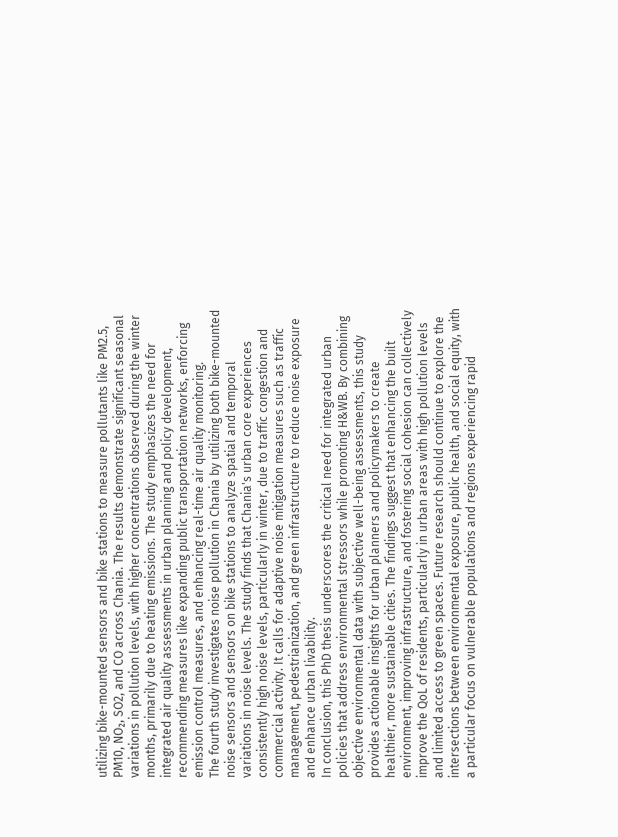utilizing bike-mounted sensors and bike stations to measure pollutants like PM2.5, PM10, NO₂, SO2, and CO across Chania. The results demonstrate significant seasonal variations in pollution levels, with higher concentrations observed during the winter months, primarily due to heating emissions. The study emphasizes the need for integrated air quality assessments in urban planning and policy development, recommending measures like expanding public transportation networks, enforcing emission control measures, and enhancing real-time air quality monitoring.
The fourth study investigates noise pollution in Chania by utilizing both bike-mounted noise sensors and sensors on bike stations to analyze spatial and temporal variations in noise levels. The study finds that Chania's urban core experiences consistently high noise levels, particularly in winter, due to traffic congestion and commercial activity. It calls for adaptive noise mitigation measures such as traffic management, pedestrianization, and green infrastructure to reduce noise exposure and enhance urban livability.
In conclusion, this PhD thesis underscores the critical need for integrated urban policies that address environmental stressors while promoting H&WB. By combining objective environmental data with subjective well-being assessments, this study provides actionable insights for urban planners and policymakers to create healthier, more sustainable cities. The findings suggest that enhancing the built environment, improving infrastructure, and fostering social cohesion can collectively improve the QoL of residents, particularly in urban areas with high pollution levels and limited access to green spaces. Future research should continue to explore the intersections between environmental exposure, public health, and social equity, with a particular focus on vulnerable populations and regions experiencing rapid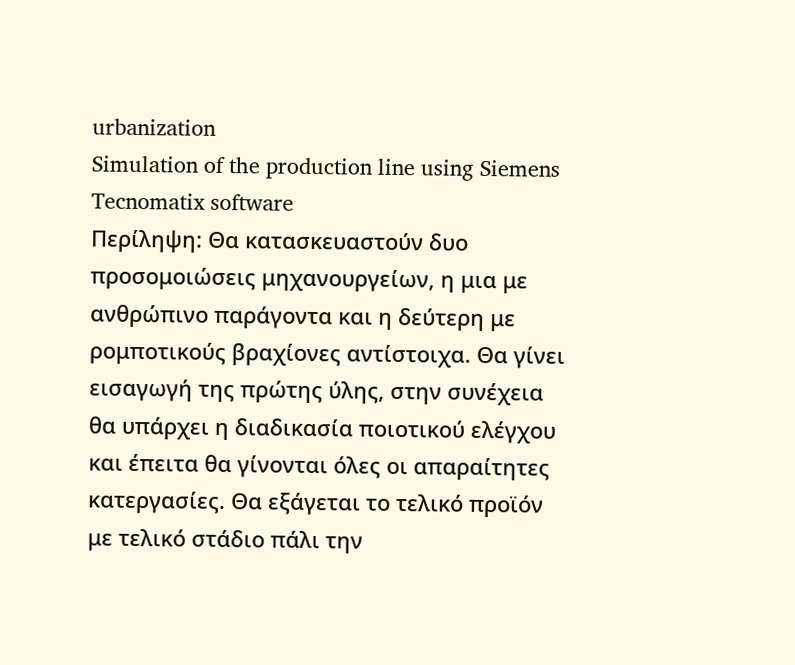urbanization
Simulation of the production line using Siemens Tecnomatix software
Περίληψη: Θα κατασκευαστούν δυο προσομοιώσεις μηχανουργείων, η μια με ανθρώπινο παράγοντα και η δεύτερη με ρομποτικούς βραχίονες αντίστοιχα. Θα γίνει εισαγωγή της πρώτης ύλης, στην συνέχεια θα υπάρχει η διαδικασία ποιοτικού ελέγχου και έπειτα θα γίνονται όλες οι απαραίτητες κατεργασίες. Θα εξάγεται το τελικό προϊόν με τελικό στάδιο πάλι την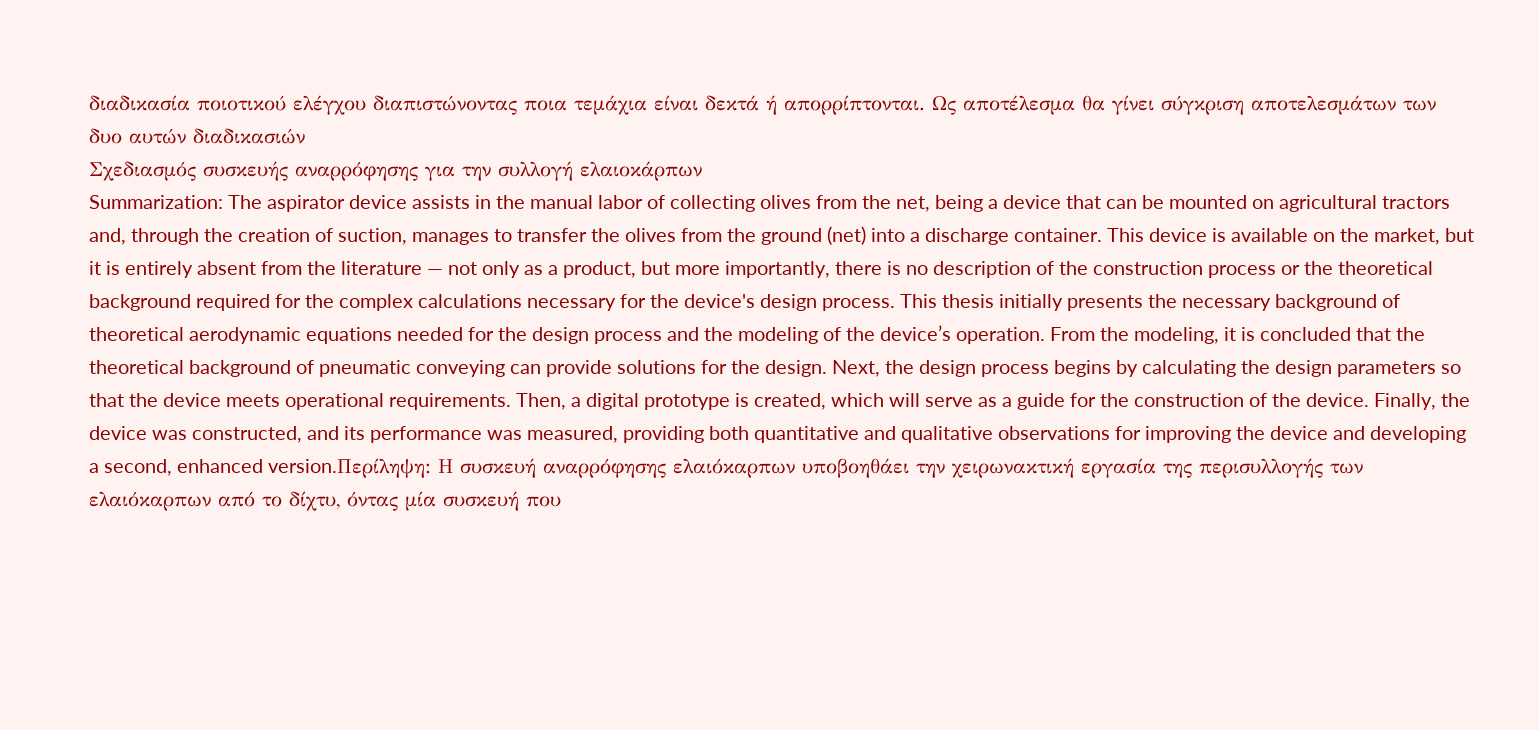διαδικασία ποιοτικού ελέγχου διαπιστώνοντας ποια τεμάχια είναι δεκτά ή απορρίπτονται. Ως αποτέλεσμα θα γίνει σύγκριση αποτελεσμάτων των δυο αυτών διαδικασιών
Σχεδιασμός συσκευής αναρρόφησης για την συλλογή ελαιοκάρπων
Summarization: The aspirator device assists in the manual labor of collecting olives from the net, being a device that can be mounted on agricultural tractors and, through the creation of suction, manages to transfer the olives from the ground (net) into a discharge container. This device is available on the market, but it is entirely absent from the literature — not only as a product, but more importantly, there is no description of the construction process or the theoretical background required for the complex calculations necessary for the device's design process. This thesis initially presents the necessary background of theoretical aerodynamic equations needed for the design process and the modeling of the device’s operation. From the modeling, it is concluded that the theoretical background of pneumatic conveying can provide solutions for the design. Next, the design process begins by calculating the design parameters so that the device meets operational requirements. Then, a digital prototype is created, which will serve as a guide for the construction of the device. Finally, the device was constructed, and its performance was measured, providing both quantitative and qualitative observations for improving the device and developing a second, enhanced version.Περίληψη: Η συσκευή αναρρόφησης ελαιόκαρπων υποβοηθάει την χειρωνακτική εργασία της περισυλλογής των ελαιόκαρπων από το δίχτυ, όντας μία συσκευή που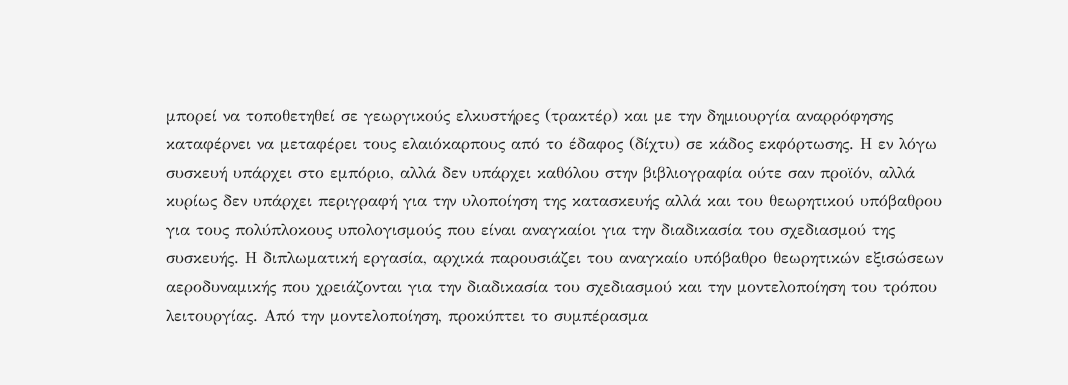μπορεί να τοποθετηθεί σε γεωργικούς ελκυστήρες (τρακτέρ) και με την δημιουργία αναρρόφησης καταφέρνει να μεταφέρει τους ελαιόκαρπους από το έδαφος (δίχτυ) σε κάδος εκφόρτωσης. Η εν λόγω συσκευή υπάρχει στο εμπόριο, αλλά δεν υπάρχει καθόλου στην βιβλιογραφία ούτε σαν προϊόν, αλλά κυρίως δεν υπάρχει περιγραφή για την υλοποίηση της κατασκευής αλλά και του θεωρητικού υπόβαθρου για τους πολύπλοκους υπολογισμούς που είναι αναγκαίοι για την διαδικασία του σχεδιασμού της συσκευής. Η διπλωματική εργασία, αρχικά παρουσιάζει του αναγκαίο υπόβαθρο θεωρητικών εξισώσεων αεροδυναμικής που χρειάζονται για την διαδικασία του σχεδιασμού και την μοντελοποίηση του τρόπου λειτουργίας. Από την μοντελοποίηση, προκύπτει το συμπέρασμα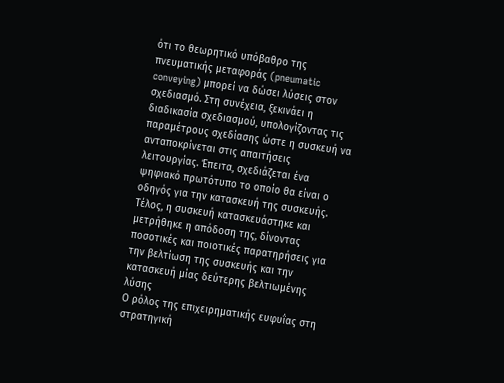ότι το θεωρητικό υπόβαθρο της πνευματικής μεταφοράς (pneumatic conveying) μπορεί να δώσει λύσεις στον σχεδιασμό. Στη συνέχεια, ξεκινάει η διαδικασία σχεδιασμού, υπολογίζοντας τις παραμέτρους σχεδίασης ώστε η συσκευή να ανταποκρίνεται στις απαιτήσεις λειτουργίας. Έπειτα, σχεδιάζεται ένα ψηφιακό πρωτότυπο το οποίο θα είναι ο οδηγός για την κατασκευή της συσκευής. Τέλος, η συσκευή κατασκευάστηκε και μετρήθηκε η απόδοση της, δίνοντας ποσοτικές και ποιοτικές παρατηρήσεις για την βελτίωση της συσκευής και την κατασκευή μίας δεύτερης βελτιωμένης λύσης
Ο ρόλος της επιχειρηματικής ευφυΐας στη στρατηγική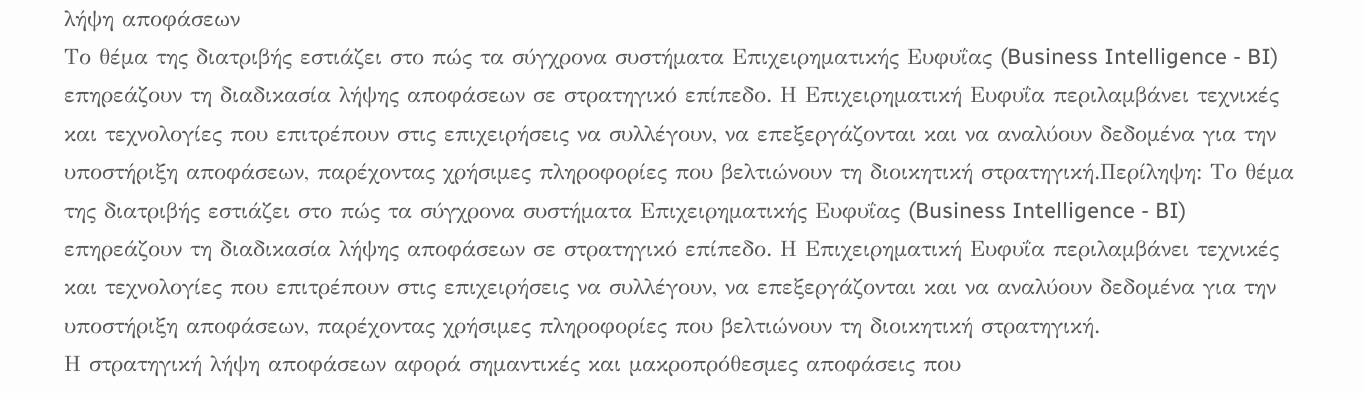λήψη αποφάσεων
Το θέμα της διατριβής εστιάζει στο πώς τα σύγχρονα συστήματα Επιχειρηματικής Ευφυΐας (Business Intelligence - BI) επηρεάζουν τη διαδικασία λήψης αποφάσεων σε στρατηγικό επίπεδο. Η Επιχειρηματική Ευφυΐα περιλαμβάνει τεχνικές και τεχνολογίες που επιτρέπουν στις επιχειρήσεις να συλλέγουν, να επεξεργάζονται και να αναλύουν δεδομένα για την υποστήριξη αποφάσεων, παρέχοντας χρήσιμες πληροφορίες που βελτιώνουν τη διοικητική στρατηγική.Περίληψη: Το θέμα της διατριβής εστιάζει στο πώς τα σύγχρονα συστήματα Επιχειρηματικής Ευφυΐας (Business Intelligence - BI) επηρεάζουν τη διαδικασία λήψης αποφάσεων σε στρατηγικό επίπεδο. Η Επιχειρηματική Ευφυΐα περιλαμβάνει τεχνικές και τεχνολογίες που επιτρέπουν στις επιχειρήσεις να συλλέγουν, να επεξεργάζονται και να αναλύουν δεδομένα για την υποστήριξη αποφάσεων, παρέχοντας χρήσιμες πληροφορίες που βελτιώνουν τη διοικητική στρατηγική.
Η στρατηγική λήψη αποφάσεων αφορά σημαντικές και μακροπρόθεσμες αποφάσεις που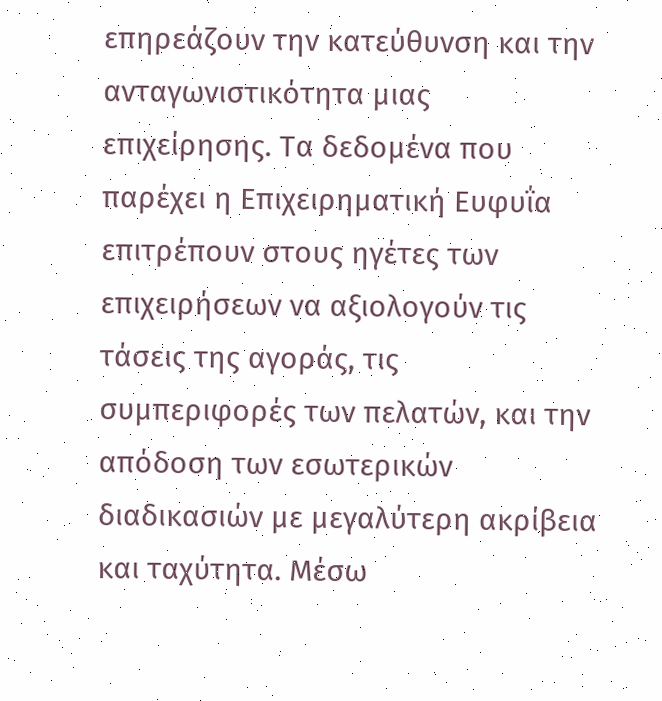επηρεάζουν την κατεύθυνση και την ανταγωνιστικότητα μιας επιχείρησης. Τα δεδομένα που παρέχει η Επιχειρηματική Ευφυΐα επιτρέπουν στους ηγέτες των επιχειρήσεων να αξιολογούν τις τάσεις της αγοράς, τις συμπεριφορές των πελατών, και την απόδοση των εσωτερικών διαδικασιών με μεγαλύτερη ακρίβεια και ταχύτητα. Μέσω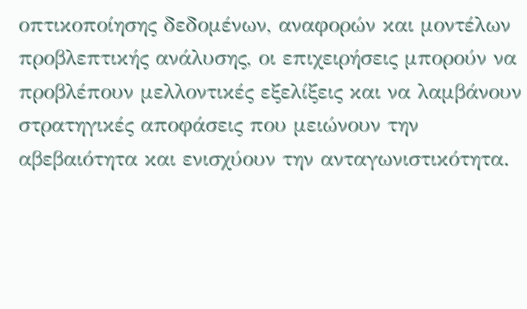οπτικοποίησης δεδομένων, αναφορών και μοντέλων προβλεπτικής ανάλυσης, οι επιχειρήσεις μπορούν να προβλέπουν μελλοντικές εξελίξεις και να λαμβάνουν στρατηγικές αποφάσεις που μειώνουν την αβεβαιότητα και ενισχύουν την ανταγωνιστικότητα.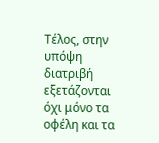Τέλος, στην υπόψη διατριβή εξετάζονται όχι μόνο τα οφέλη και τα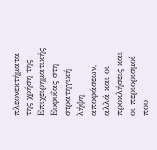πλεονεκτήματα της χρήση της Επιχειρηματικής Ευφυΐας στη στρατηγική λήψη αποφάσεων, αλλά και οι προκλήσεις και οι περιορισμοί που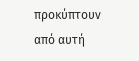προκύπτουν από αυτή